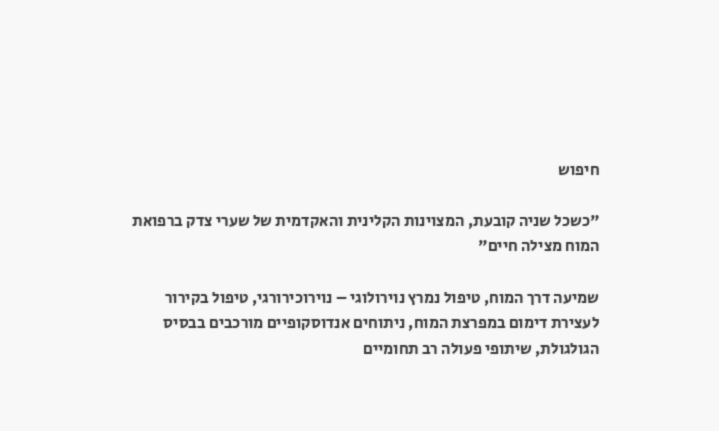חיפוש

"כשכל שניה קובעת, המצוינות הקלינית והאקדמית של שערי צדק ברפואת המוח מצילה חיים"

שמיעה דרך המוח, טיפול נמרץ נוירולוגי – נוירוכירורגי, טיפול בקירור לעצירת דימום במפרצת המוח, ניתוחים אנדוסקופיים מורכבים בבסיס הגולגולת, שיתופי פעולה רב תחומיים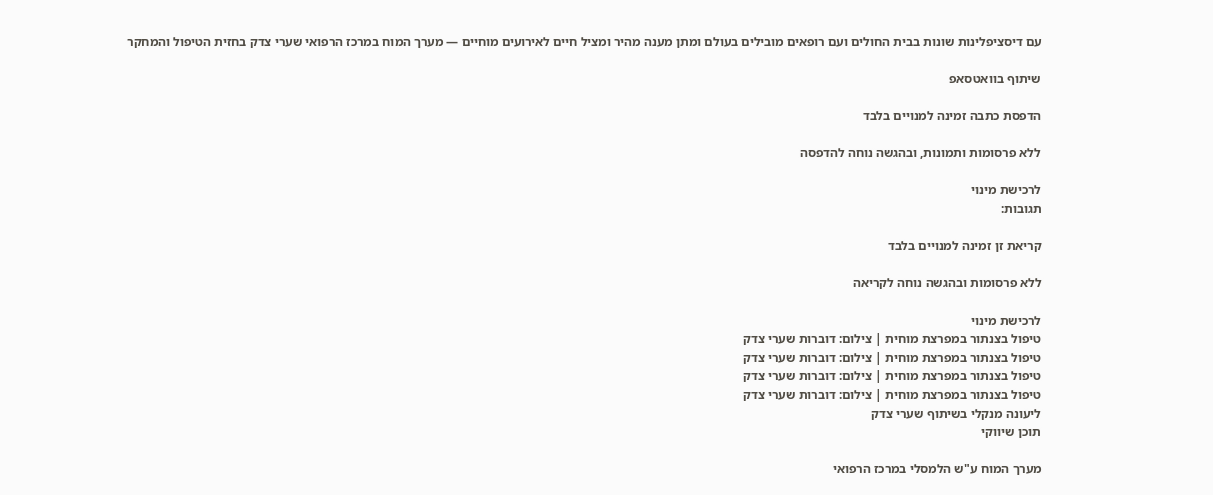עם דיסציפלינות שונות בבית החולים ועם רופאים מובילים בעולם ומתן מענה מהיר ומציל חיים לאירועים מוחיים — מערך המוח במרכז הרפואי שערי צדק בחזית הטיפול והמחקר

שיתוף בוואטסאפ

הדפסת כתבה זמינה למנויים בלבד

ללא פרסומות ותמונות, ובהגשה נוחה להדפסה

לרכישת מינוי
תגובות:

קריאת זן זמינה למנויים בלבד

ללא פרסומות ובהגשה נוחה לקריאה

לרכישת מינוי
טיפול בצנתור במפרצת מוחית | צילום: דוברות שערי צדק
טיפול בצנתור במפרצת מוחית | צילום: דוברות שערי צדק
טיפול בצנתור במפרצת מוחית | צילום: דוברות שערי צדק
טיפול בצנתור במפרצת מוחית | צילום: דוברות שערי צדק
ליעונה מנקלי בשיתוף שערי צדק
תוכן שיווקי

מערך המוח ע"ש הלמסלי במרכז הרפואי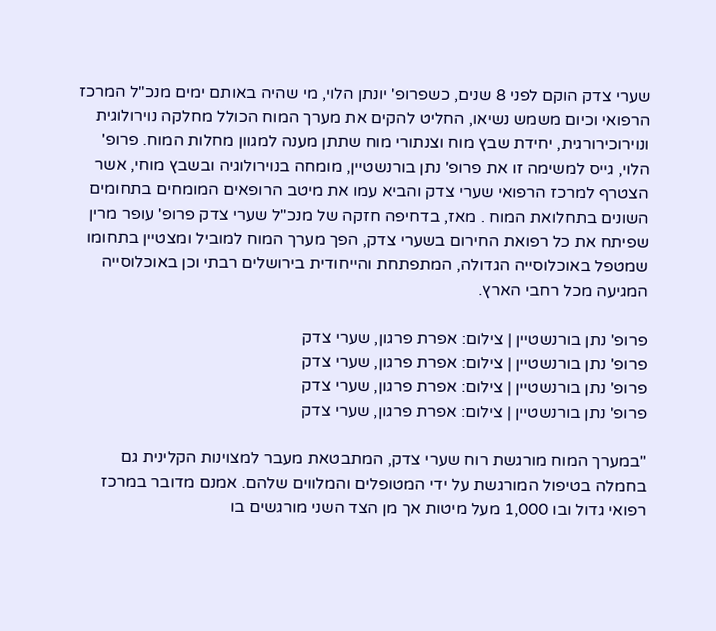שערי צדק הוקם לפני 8 שנים, כשפרופ' יונתן הלוי, מי שהיה באותם ימים מנכ"ל המרכז הרפואי וכיום משמש נשיאו, החליט להקים את מערך המוח הכולל מחלקה נוירולוגית ונוירוכירורגית, יחידת שבץ מוח וצנתורי מוח שתתן מענה למגוון מחלות המוח. פרופ' הלוי, גייס למשימה זו את פרופ' נתן בורנשטיין, מומחה בנוירולוגיה ובשבץ מוחי, אשר הצטרף למרכז הרפואי שערי צדק והביא עמו את מיטב הרופאים המומחים בתחומים השונים בתחלואת המוח . מאז, בדחיפה חזקה של מנכ"ל שערי צדק פרופ' עופר מרין שפיתח את כל רפואת החירום בשערי צדק, הפך מערך המוח למוביל ומצטיין בתחומו שמטפל באוכלוסייה הגדולה, המתפתחת והייחודית בירושלים רבתי וכן באוכלוסייה המגיעה מכל רחבי הארץ.

פרופ' נתן בורנשטיין | צילום: אפרת פרגון, שערי צדק
פרופ' נתן בורנשטיין | צילום: אפרת פרגון, שערי צדק
פרופ' נתן בורנשטיין | צילום: אפרת פרגון, שערי צדק
פרופ' נתן בורנשטיין | צילום: אפרת פרגון, שערי צדק

"במערך המוח מורגשת רוח שערי צדק, המתבטאת מעבר למצוינות הקלינית גם בחמלה בטיפול המורגשת על ידי המטופלים והמלווים שלהם. אמנם מדובר במרכז רפואי גדול ובו 1,000 מעל מיטות אך מן הצד השני מורגשים בו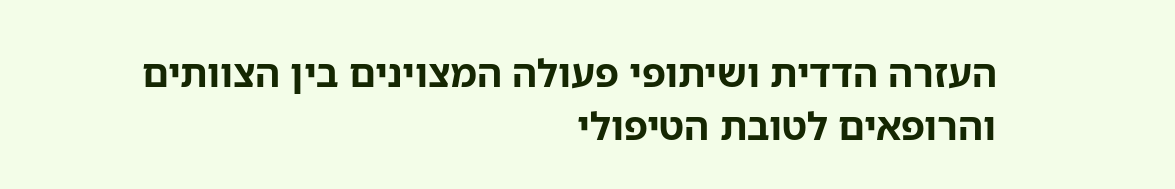העזרה הדדית ושיתופי פעולה המצוינים בין הצוותים והרופאים לטובת הטיפולי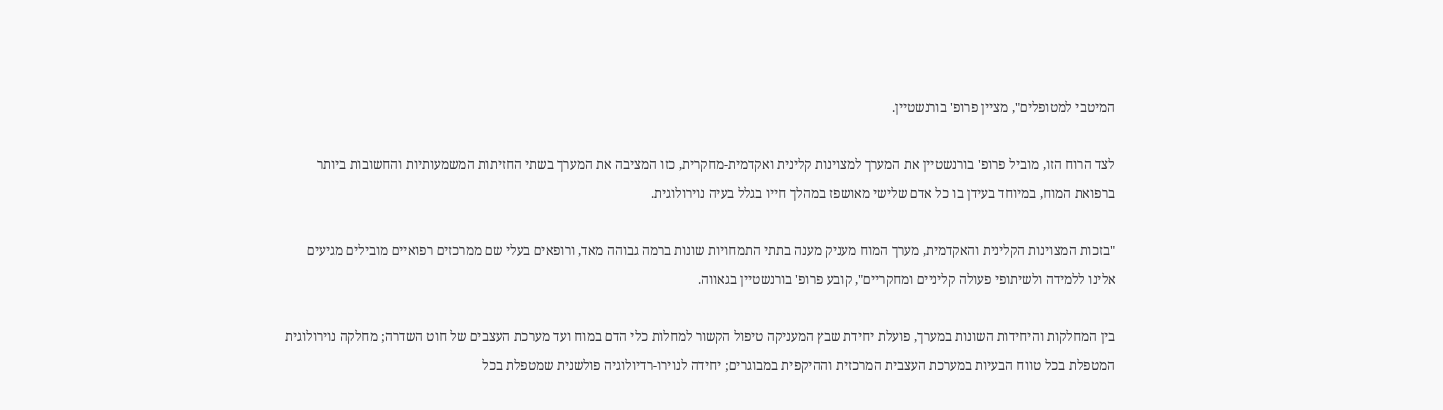המיטבי למטופלים", מציין פרופ' בורנשטיין.

לצד הרוח הזו, מוביל פרופ' בורנשטיין את המערך למצוינות קלינית ואקדמית-מחקרית, כזו המציבה את המערך בשתי החזיתות המשמעותיות והחשובות ביותר ברפואת המוח, במיוחד בעידן בו כל אדם שלישי מאושפז במהלך חייו בגלל בעיה נוירולוגית.

"בזכות המצוינות הקלינית והאקדמית, מערך המוח מעניק מענה בתתי התמחויות שונות ברמה גבוהה מאד, ורופאים בעלי שם ממרכזים רפואיים מובילים מגיעים אלינו ללמידה ולשיתופי פעולה קליניים ומחקריים", קובע פרופ' בורנשטיין בגאווה.

בין המחלקות והיחידות השונות במערך, פועלת יחידת שבץ המעניקה טיפול הקשור למחלות כלי הדם במוח ועד מערכת העצבים של חוט השדרה; מחלקה נוירולוגית המטפלת בכל טווח הבעיות במערכת העצבית המרכזית וההיקפית במבוגרים; יחידה לנוירו-רדיולוגיה פולשנית שמטפלת בכל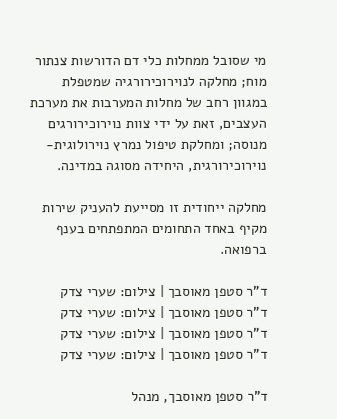מי שסובל ממחלות כלי דם הדורשות צנתור מוח; מחלקה לנוירוכירורגיה שמטפלת במגוון רחב של מחלות המערבות את מערכת העצבים, זאת על ידי צוות נוירוכירורגים מנוסה; ומחלקת טיפול נמרץ נוירולוגית-נוירוכירורגית, היחידה מסוגה במדינה.

מחלקה ייחודית זו מסייעת להעניק שירות מקיף באחד התחומים המתפתחים בענף ברפואה.

ד"ר סטפן מאוסבך | צילום: שערי צדק
ד"ר סטפן מאוסבך | צילום: שערי צדק
ד"ר סטפן מאוסבך | צילום: שערי צדק
ד"ר סטפן מאוסבך | צילום: שערי צדק

ד"ר סטפן מאוסבך, מנהל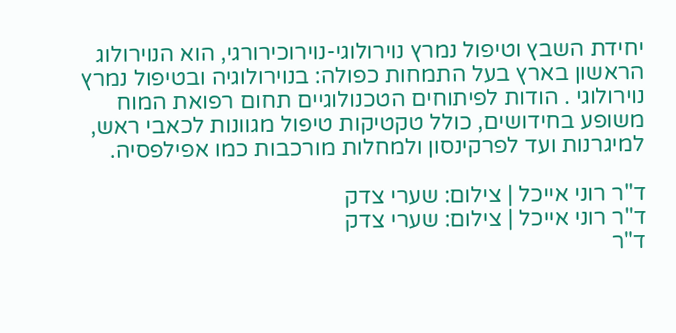יחידת השבץ וטיפול נמרץ נוירולוגי-נוירוכירורגי, הוא הנוירולוג הראשון בארץ בעל התמחות כפולה: בנוירולוגיה ובטיפול נמרץ נוירולוגי . הודות לפיתוחים הטכנולוגיים תחום רפואת המוח משופע בחידושים, כולל טקטיקות טיפול מגוונות לכאבי ראש, למיגרנות ועד לפרקינסון ולמחלות מורכבות כמו אפילפסיה.

ד"ר רוני אייכל | צילום: שערי צדק
ד"ר רוני אייכל | צילום: שערי צדק
ד"ר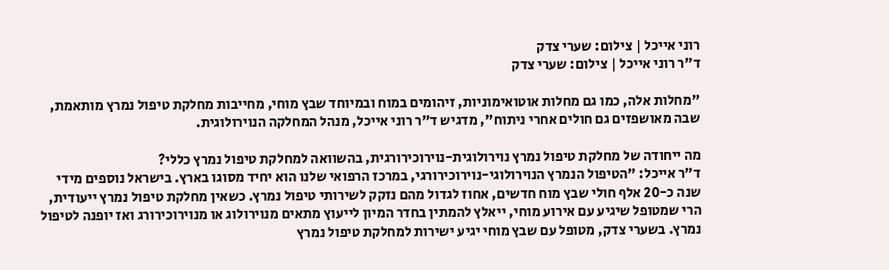רוני אייכל | צילום: שערי צדק
ד"ר רוני אייכל | צילום: שערי צדק

"מחלות אלה, כמו גם מחלות אוטואימוניות, זיהומים במוח ובמיוחד שבץ מוחי, מחייבות מחלקת טיפול נמרץ מותאמת, שבה מאושפזים גם חולים אחרי ניתוח", מדגיש ד"ר רוני אייכל, מנהל המחלקה הנוירולוגית.

מה ייחודה של מחלקת טיפול נמרץ נוירולוגית-נוירוכירורגית, בהשוואה למחלקת טיפול נמרץ כללי?
ד"ר אייכל: "הטיפול הנמרץ הנוירולוגי-נוירוכירורגי, במרכז הרפואי שלנו הוא יחיד מסוגו בארץ. בישראל נוספים מידי שנה כ-20 אלף חולי שבץ מוח חדשים, אחוז לגדול מהם נזקק לשירותי טיפול נמרץ. כשאין מחלקת טיפול נמרץ ייעודית, הרי שמטופל שיגיע עם אירוע מוחי, ייאלץ להמתין בחדר המיון לייעוץ מתאים מנוירולוג או מנוירוכירורג ואז יופנה לטיפול נמרץ. בשערי צדק, מטופל עם שבץ מוחי יגיע ישירות למחלקת טיפול נמרץ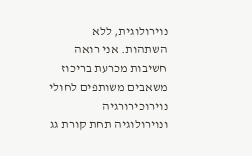נוירולוגית, ללא השתהות. אני רואה חשיבות מכרעת בריכוז משאבים משותפים לחולי נוירוכירורגיה ונוירולוגיה תחת קורת גג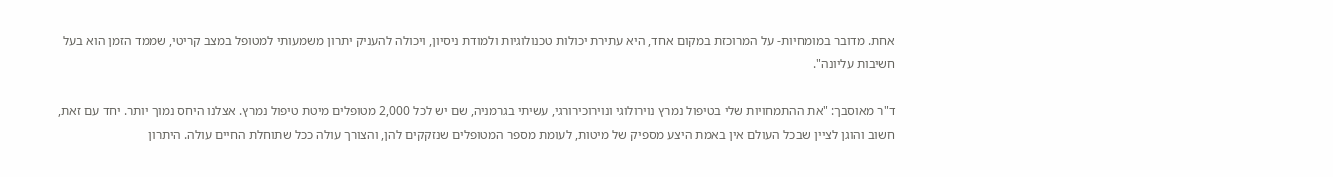אחת. מדובר במומחיות- על המרוכזת במקום אחד, היא עתירת יכולות טכנולוגיות ולמודת ניסיון, ויכולה להעניק יתרון משמעותי למטופל במצב קריטי, שממד הזמן הוא בעל חשיבות עליונה".

ד"ר מאוסבך: "את ההתמחויות שלי בטיפול נמרץ נוירולוגי ונוירוכירורגי, עשיתי בגרמניה, שם יש לכל 2,000 מטופלים מיטת טיפול נמרץ. אצלנו היחס נמוך יותר. יחד עם זאת, חשוב והוגן לציין שבכל העולם אין באמת היצע מספיק של מיטות, לעומת מספר המטופלים שנזקקים להן, והצורך עולה ככל שתוחלת החיים עולה. היתרון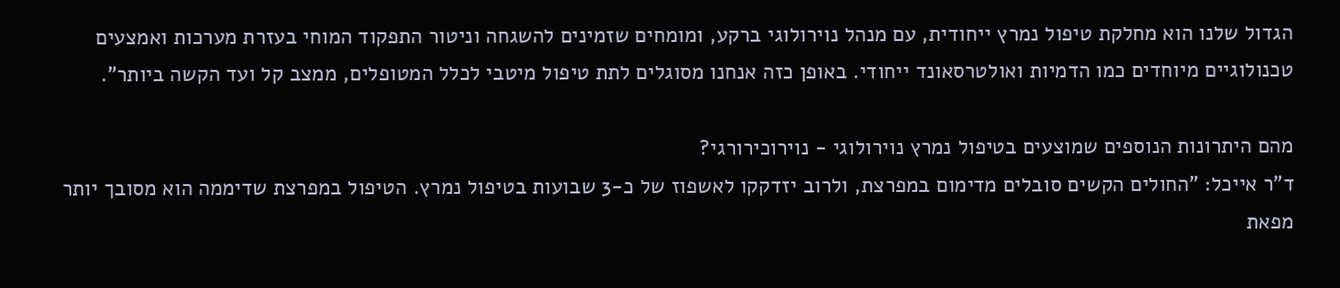הגדול שלנו הוא מחלקת טיפול נמרץ ייחודית, עם מנהל נוירולוגי ברקע, ומומחים שזמינים להשגחה וניטור התפקוד המוחי בעזרת מערכות ואמצעים טכנולוגיים מיוחדים כמו הדמיות ואולטרסאונד ייחודי. באופן כזה אנחנו מסוגלים לתת טיפול מיטבי לכלל המטופלים, ממצב קל ועד הקשה ביותר".

מהם היתרונות הנוספים שמוצעים בטיפול נמרץ נוירולוגי - נוירוכירורגי?
ד"ר אייכל: "החולים הקשים סובלים מדימום במפרצת, ולרוב יזדקקו לאשפוז של כ-3 שבועות בטיפול נמרץ. הטיפול במפרצת שדיממה הוא מסובך יותר מפאת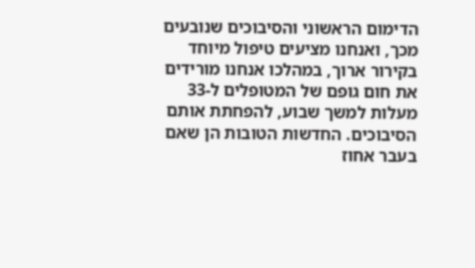הדימום הראשוני והסיבוכים שנובעים מכך, ואנחנו מציעים טיפול מיוחד בקירור ארוך, במהלכו אנחנו מורידים את חום גופם של המטופלים ל-33 מעלות למשך שבוע, להפחתת אותם הסיבוכים. החדשות הטובות הן שאם בעבר אחוז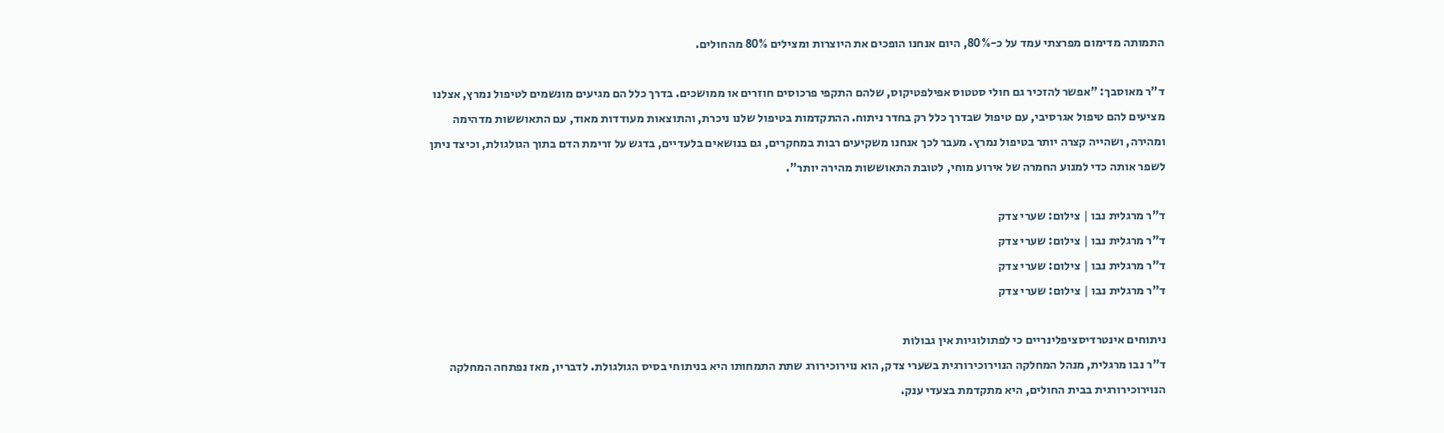התמותה מדימום מפרצתי עמד על כ-80%, היום אנחנו הופכים את היוצרות ומצילים 80% מהחולים.

ד"ר מאוסבך: "אפשר להזכיר גם חולי סטטוס אפילפטיקוס, שלהם התקפי פרכוסים חוזרים או ממושכים. בדרך כלל הם מגיעים מונשמים לטיפול נמרץ, אצלנו מציעים להם טיפול אגרסיבי, עם טיפול שבדרך כלל רק בחדר ניתוח. ההתקדמות בטיפול שלנו ניכרת, והתוצאות מעודדות מאוד, עם התאוששות מדהימה ומהירה, ושהייה קצרה יותר בטיפול נמרץ. מעבר לכך אנחנו משקיעים רבות במחקרים, גם בנושאים בלעדיים, בדגש על זרימת הדם בתוך הגולגולת, וכיצד ניתן לשפר אותה כדי למנוע החמרה של אירוע מוחי, לטובת התאוששות מהירה יותר".

ד"ר מרגלית נבו | צילום: שערי צדק
ד"ר מרגלית נבו | צילום: שערי צדק
ד"ר מרגלית נבו | צילום: שערי צדק
ד"ר מרגלית נבו | צילום: שערי צדק

ניתוחים אינטרדיסציפלינריים כי לפתולוגיות אין גבולות
ד"ר נבו מרגלית, מנהל המחלקה הנוירוכירורגית בשערי צדק, הוא נוירוכירורג שתת התמחותו היא בניתוחי בסיס הגולגולת. לדבריו, מאז נפתחה המחלקה הנוירוכירורגית בבית החולים, היא מתקדמת בצעדי ענק.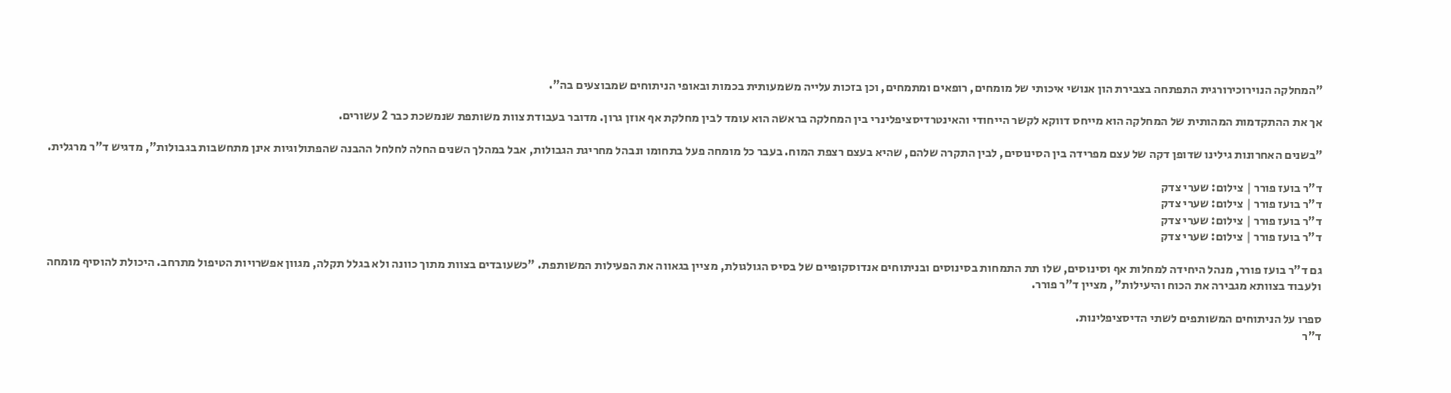"המחלקה הנוירוכירורגית התפתחה בצבירת הון אנושי איכותי של מומחים, רופאים ומתמחים, וכן בזכות עלייה משמעותית בכמות ובאופי הניתוחים שמבוצעים בה".

אך את ההתקדמות המהותית של המחלקה הוא מייחס דווקא לקשר הייחודי והאינטרדיסציפלינרי בין המחלקה בראשה הוא עומד לבין מחלקת אף אוזן גרון. מדובר בעבודת צוות משותפת שנמשכת כבר 2 עשורים.

"בשנים האחרונות גילינו שדופן דקה של עצם מפרידה בין הסינוסים, לבין התקרה שלהם, שהיא בעצם רצפת המוח. בעבר כל מומחה פעל בתחומו ונבהל מחריגת הגבולות, אבל במהלך השנים החלה לחלחל ההבנה שהפתולוגיות אינן מתחשבות בגבולות", מדגיש ד"ר מרגלית.

ד"ר בועז פורר | צילום: שערי צדק
ד"ר בועז פורר | צילום: שערי צדק
ד"ר בועז פורר | צילום: שערי צדק
ד"ר בועז פורר | צילום: שערי צדק

גם ד"ר בועז פורר, מנהל היחידה למחלות אף וסינוסים, שלו תת התמחות בסינוסים ובניתוחים אנדוסקופיים של בסיס הגולגולת, מציין בגאווה את הפעילות המשותפת. "כשעובדים בצוות מתוך כוונה ולא בגלל תקלה, מגוון אפשרויות הטיפול מתרחב. היכולת להוסיף מומחה ולעבוד בצוותא מגבירה את הכוח והיעילות", מציין ד"ר פורר.

ספרו על הניתוחים המשותפים לשתי הדיסציפלינות.
ד"ר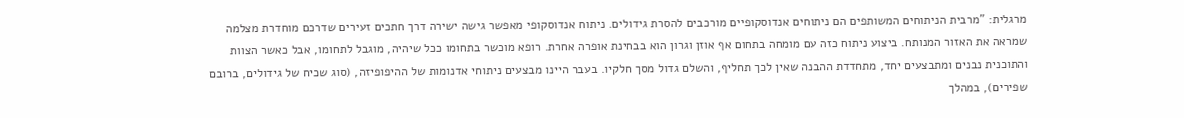מרגלית: "מרבית הניתוחים המשותפים הם ניתוחים אנדוסקופיים מורכבים להסרת גידולים. ניתוח אנדוסקופי מאפשר גישה ישירה דרך חתכים זעירים שדרכם מוחדרת מצלמה שמראה את האזור המנותח. ביצוע ניתוח כזה עם מומחה בתחום אף אוזן וגרון הוא בבחינת אופרה אחרת. רופא מוכשר בתחומו ככל שיהיה, מוגבל לתחומו, אבל כאשר הצוות והתוכנית נבנים ומתבצעים יחד, מתחדדת ההבנה שאין לכך תחליף, והשלם גדול מסך חלקיו. בעבר היינו מבצעים ניתוחי אדנומות של ההיפופיזה, (סוג שכיח של גידולים, ברובם שפירים), במהלך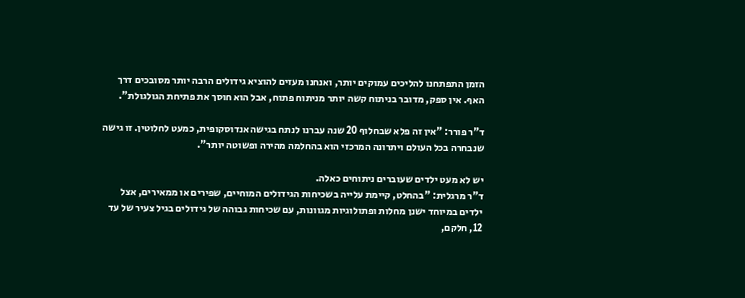הזמן התפתחנו להליכים עמוקים יותר, ואנחנו מעזים להוציא גידולים הרבה יותר מסובכים דרך האף. אין ספק, מדובר בניתוח קשה יותר מניתוח פתוח, אבל הוא חוסך את פתיחת הגולגולת".

ד"ר פורר: "אין זה פלא שבחלוף 20 שנה עברנו לנתח בגישה אנדוסקופית, כמעט לחלוטין. זו גישה שנבחרה בכל העולם ויתרונה המרכזי הוא בהחלמה מהירה ופשוטה יותר".

יש לא מעט ילדים שעוברים ניתוחים כאלה.
ד"ר מרגלית: "בהחלט, קיימת עלייה בשכיחות הגידולים המוחיים, שפירים או ממאירים, אצל ילדים במיוחד ישנן מחלות ופתולוגיות מגוונות, עם שכיחות גבוהה של גידולים בגיל צעיר של עד 12, חלקם,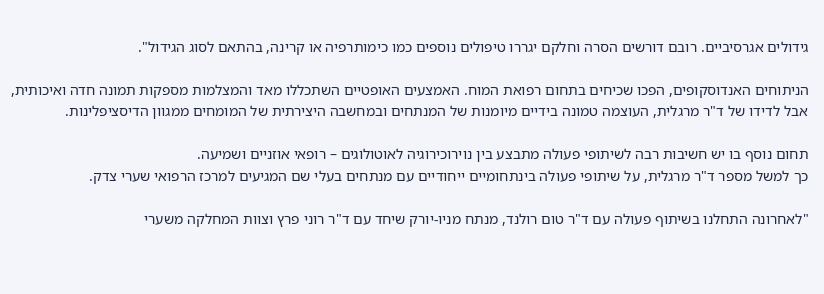גידולים אגרסיביים. רובם דורשים הסרה וחלקם יגררו טיפולים נוספים כמו כימותרפיה או קרינה, בהתאם לסוג הגידול".

הניתוחים האנדוסקופים, הפכו שכיחים בתחום רפואת המוח. האמצעים האופטיים השתכללו מאד והמצלמות מספקות תמונה חדה ואיכותית, אבל לדידו של ד"ר מרגלית, העוצמה טמונה בידיים מיומנות של המנתחים ובמחשבה היצירתית של המומחים ממגוון הדיסציפלינות.

תחום נוסף בו יש חשיבות רבה לשיתופי פעולה מתבצע בין נוירוכירוגיה לאוטולוגים – רופאי אוזניים ושמיעה.
כך למשל מספר ד"ר מרגלית, על שיתופי פעולה בינתחומיים ייחודיים עם מנתחים בעלי שם המגיעים למרכז הרפואי שערי צדק.

"לאחרונה התחלנו בשיתוף פעולה עם ד"ר טום רולנד, מנתח מניו-יורק שיחד עם ד"ר רוני פרץ וצוות המחלקה משערי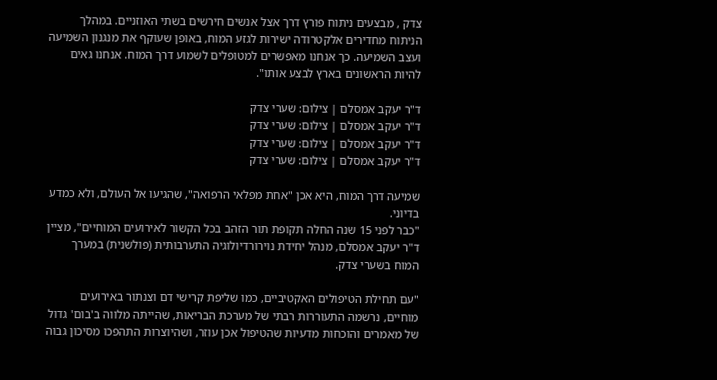צדק , מבצעים ניתוח פורץ דרך אצל אנשים חירשים בשתי האוזניים. במהלך הניתוח מחדירים אלקטרודה ישירות לגזע המוח, באופן שעוקף את מנגנון השמיעה ועצב השמיעה. כך אנחנו מאפשרים למטופלים לשמוע דרך המוח. אנחנו גאים להיות הראשונים בארץ לבצע אותו".

ד"ר יעקב אמסלם | צילום: שערי צדק
ד"ר יעקב אמסלם | צילום: שערי צדק
ד"ר יעקב אמסלם | צילום: שערי צדק
ד"ר יעקב אמסלם | צילום: שערי צדק

שמיעה דרך המוח, היא אכן "אחת מפלאי הרפואה", שהגיעו אל העולם, ולא כמדע בדיוני.
"כבר לפני 15 שנה החלה תקופת תור הזהב בכל הקשור לאירועים המוחיים", מציין ד"ר יעקב אמסלם, מנהל יחידת נוירורדיולוגיה התערבותית (פולשנית) במערך המוח בשערי צדק.

"עם תחילת הטיפולים האקטיביים, כמו שליפת קרישי דם וצנתור באירועים מוחיים, נרשמה התעוררות רבתי של מערכת הבריאות, שהייתה מלווה ב'בום' גדול של מאמרים והוכחות מדעיות שהטיפול אכן עוזר, ושהיוצרות התהפכו מסיכון גבוה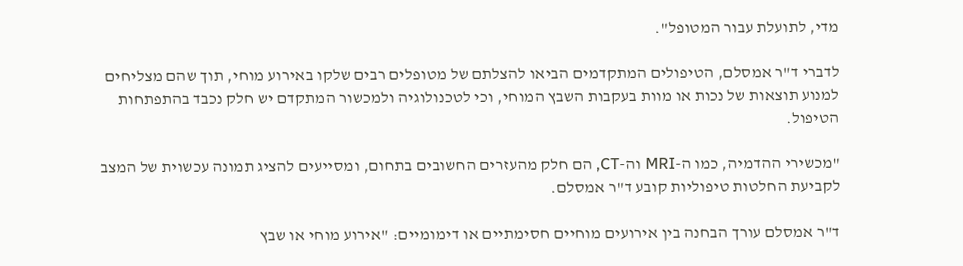מדי, לתועלת עבור המטופל".

לדברי ד"ר אמסלם, הטיפולים המתקדמים הביאו להצלתם של מטופלים רבים שלקו באירוע מוחי, תוך שהם מצליחים למנוע תוצאות של נכות או מוות בעקבות השבץ המוחי, וכי לטכנולוגיה ולמכשור המתקדם יש חלק נכבד בהתפתחות הטיפול.

"מכשירי ההדמיה, כמו ה-MRI וה-CT, הם חלק מהעזרים החשובים בתחום, ומסייעים להציג תמונה עכשוית של המצב לקביעת החלטות טיפוליות קובע ד"ר אמסלם.

ד"ר אמסלם עורך הבחנה בין אירועים מוחיים חסימתיים או דימומיים: "אירוע מוחי או שבץ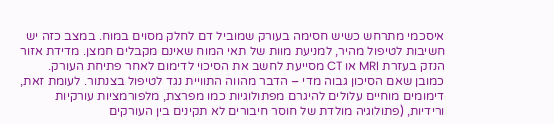איסכמי מתרחש כשיש חסימה בעורק שמוביל דם לחלק מסוים במוח. במצב כזה יש חשיבות לטיפול מהיר, למניעת מוות של תאי המוח שאינם מקבלים חמצן. מדידת אזור הנזק בעזרת MRI או CT מסייעת לחשב את הסיכוי לדימום לאחר פתיחת העורק. כמובן שאם הסיכון גבוה מדי – הדבר מהווה התוויית נגד לטיפול בצנתור. לעומת זאת, דימומים מוחיים עלולים להיגרם מפתולוגיות כמו מפרצת, מלפורמציות עורקיות ורידיות, (פתולוגיה מולדת של חוסר חיבורים לא תקינים בין העורקים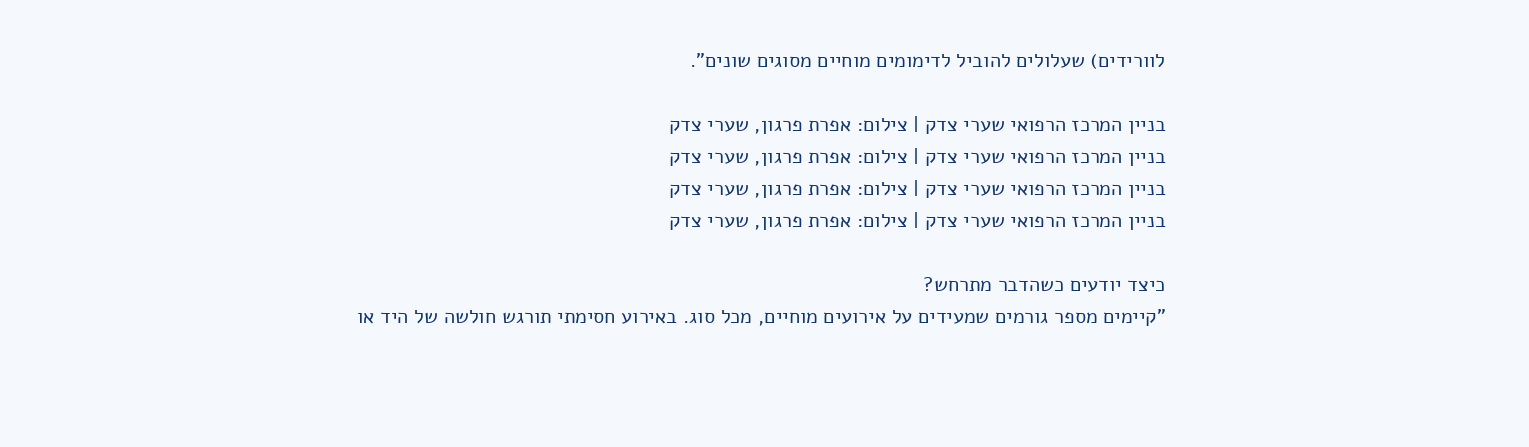לוורידים) שעלולים להוביל לדימומים מוחיים מסוגים שונים".

בניין המרכז הרפואי שערי צדק | צילום: אפרת פרגון, שערי צדק
בניין המרכז הרפואי שערי צדק | צילום: אפרת פרגון, שערי צדק
בניין המרכז הרפואי שערי צדק | צילום: אפרת פרגון, שערי צדק
בניין המרכז הרפואי שערי צדק | צילום: אפרת פרגון, שערי צדק

כיצד יודעים כשהדבר מתרחש?
"קיימים מספר גורמים שמעידים על אירועים מוחיים, מכל סוג. באירוע חסימתי תורגש חולשה של היד או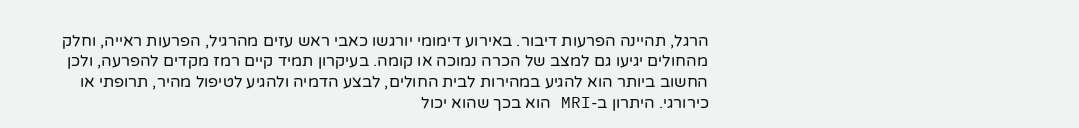הרגל, תהיינה הפרעות דיבור. באירוע דימומי יורגשו כאבי ראש עזים מהרגיל, הפרעות ראייה, וחלק מהחולים יגיעו גם למצב של הכרה נמוכה או קומה. בעיקרון תמיד קיים רמז מקדים להפרעה, ולכן החשוב ביותר הוא להגיע במהירות לבית החולים, לבצע הדמיה ולהגיע לטיפול מהיר, תרופתי או כירורגי. היתרון ב-MRI הוא בכך שהוא יכול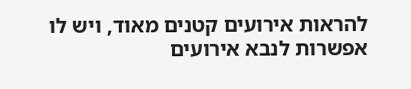להראות אירועים קטנים מאוד, ויש לו אפשרות לנבא אירועים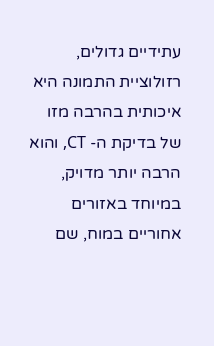עתידיים גדולים, רזולוציית התמונה היא איכותית בהרבה מזו של בדיקת ה- CT, והוא הרבה יותר מדויק, במיוחד באזורים אחוריים במוח, שם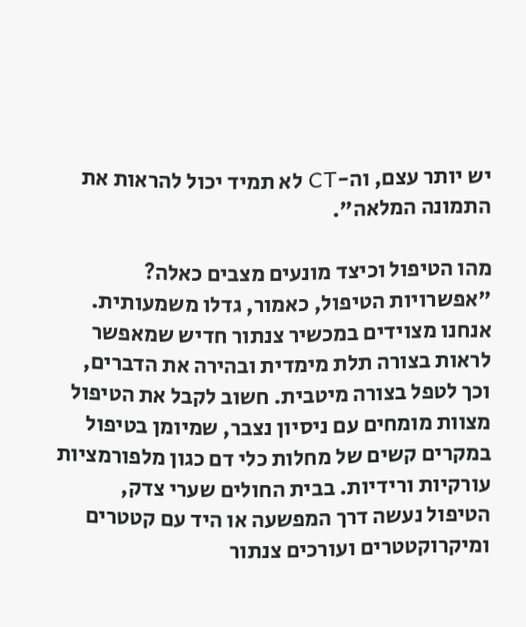יש יותר עצם, וה-CT לא תמיד יכול להראות את התמונה המלאה".

מהו הטיפול וכיצד מונעים מצבים כאלה?
"אפשרויות הטיפול, כאמור, גדלו משמעותית. אנחנו מצוידים במכשיר צנתור חדיש שמאפשר לראות בצורה תלת מימדית ובהירה את הדברים, וכך לטפל בצורה מיטבית. חשוב לקבל את הטיפול מצוות מומחים עם ניסיון נצבר, שמיומן בטיפול במקרים קשים של מחלות כלי דם כגון מלפורמציות עורקיות ורידיות. בבית החולים שערי צדק, הטיפול נעשה דרך המפשעה או היד עם קטטרים ומיקרוקטטרים ועורכים צנתור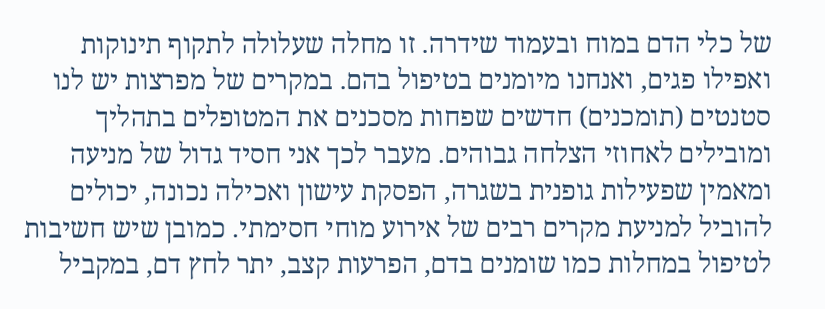של כלי הדם במוח ובעמוד שידרה. זו מחלה שעלולה לתקוף תינוקות ואפילו פגים, ואנחנו מיומנים בטיפול בהם. במקרים של מפרצות יש לנו סטנטים (תומכנים) חדשים שפחות מסכנים את המטופלים בתהליך ומובילים לאחוזי הצלחה גבוהים. מעבר לכך אני חסיד גדול של מניעה ומאמין שפעילות גופנית בשגרה, הפסקת עישון ואכילה נכונה, יכולים להוביל למניעת מקרים רבים של אירוע מוחי חסימתי. כמובן שיש חשיבות לטיפול במחלות כמו שומנים בדם, הפרעות קצב, יתר לחץ דם, במקביל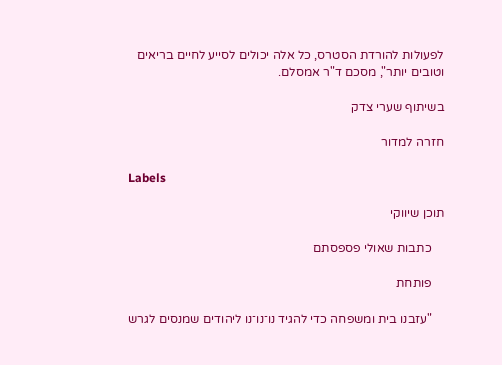לפעולות להורדת הסטרס, כל אלה יכולים לסייע לחיים בריאים וטובים יותר", מסכם ד"ר אמסלם.

בשיתוף שערי צדק

חזרה למדור

Labels

תוכן שיווקי

    כתבות שאולי פספסתם

    פותחת

    "עזבנו בית ומשפחה כדי להגיד נו־נו־נו ליהודים שמנסים לגרש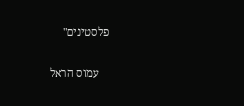פלסטינים"

    עמוס הראל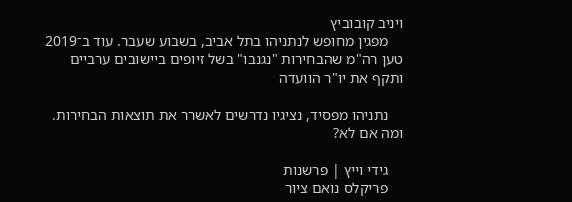ויניב קובוביץ
    מפגין מחופש לנתניהו בתל אביב, בשבוע שעבר. עוד ב־2019 טען רה"מ שהבחירות "נגנבו" בשל זיופים ביישובים ערביים ותקף את יו"ר הוועדה

    נתניהו מפסיד, נציגיו נדרשים לאשרר את תוצאות הבחירות. ומה אם לא?

    גידי וייץ | פרשנות
    פריקלס נואם ציור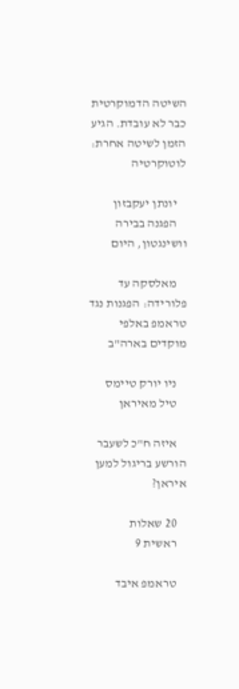השיטה הדמוקרטית כבר לא עובדת. הגיע הזמן לשיטה אחרת: לוטוקרטיה

    יונתן יעקבזון
    הפגנה בבירה וושינגטון, היום

    מאלסקה עד פלורידה: הפגנות נגד טראמפ באלפי מוקדים בארה"ב

    ניו יורק טיימס
    טיל מאיראן

    איזה ח"כ לשעבר הורשע בריגול למען איראן?

    20 שאלות
    ראשית 9

    טראמפ איבד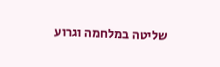שליטה במלחמה וגרוע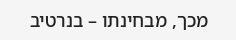מכך, מבחינתו – בנרטיב